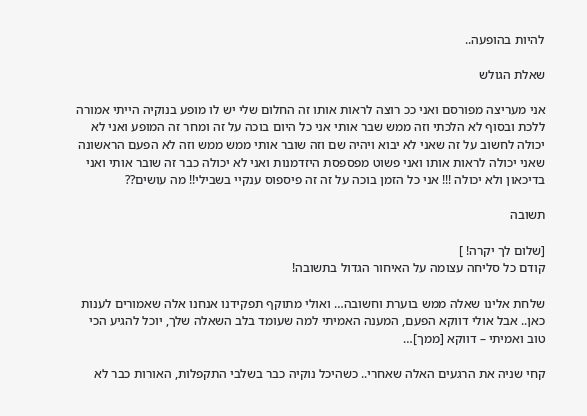להיות בהופעה..

שאלת הגולש

אני מעריצה מפורסם ואני ככ רוצה לראות אותו זה החלום שלי יש לו מופע בנוקיה הייתי אמורה ללכת ובסוף לא הלכתי וזה ממש שבר אותי אני כל היום בוכה על זה ומחר זה המופע ואני לא יכולה לחשוב על זה שאני לא יבוא ויהיה שם וזה שובר אותי ממש ממש וזה לא הפעם הראשונה שאני יכולה לראות אותו ואני פשוט מפספסת היזדמנות ואני לא יכולה כבר זה שובר אותי ואני בדיכאון ולא יכולה !!! אני כל הזמן בוכה על זה זה פיספוס ענקיי בשבילי!! מה עושים??

תשובה

[שלום לך יקרה! ]
קודם כל סליחה עצומה על האיחור הגדול בתשובה!

שלחת אלינו שאלה ממש בוערת וחשובה… ואולי מתוקף תפקידנו אנחנו אלה שאמורים לענות כאן.. אבל אולי דווקא הפעם, המענה האמיתי למה שעומד בלב השאלה שלך, יוכל להגיע הכי טוב ואמיתי – דווקא [ממך]…

קחי שניה את הרגעים האלה שאחרי.. כשהיכל נוקיה כבר בשלבי התקפלות, האורות כבר לא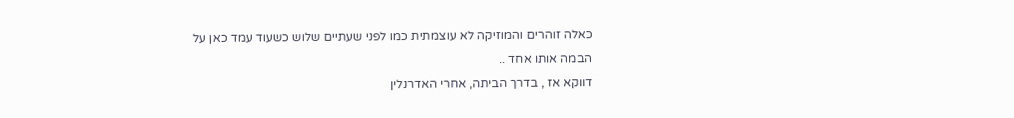כאלה זוהרים והמוזיקה לא עוצמתית כמו לפני שעתיים שלוש כשעוד עמד כאן על הבמה אותו אחד ..
דווקא אז , בדרך הביתה, אחרי האדרנלין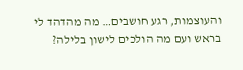והעוצמות, רגע חושבים… מה מהדהד לי בראש ועם מה הולכים לישון בלילה?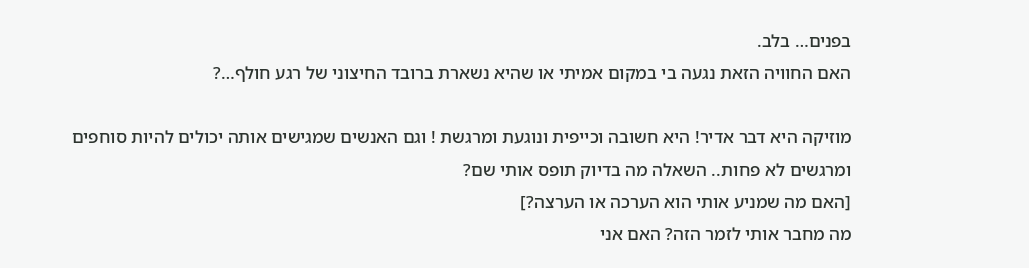בפנים… בלב.
האם החוויה הזאת נגעה בי במקום אמיתי או שהיא נשארת ברובד החיצוני של רגע חולף…?

מוזיקה היא דבר אדיר! היא חשובה וכייפית ונוגעת ומרגשת ! וגם האנשים שמגישים אותה יכולים להיות סוחפים ומרגשים לא פחות.. השאלה מה בדיוק תופס אותי שם?
[האם מה שמניע אותי הוא הערכה או הערצה?]
מה מחבר אותי לזמר הזה? האם אני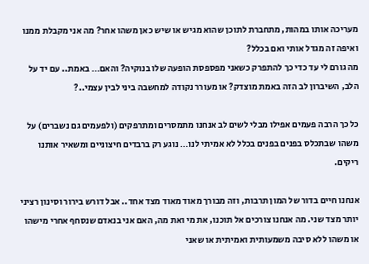מעריכה אותו במהות, מתחברת לתוכן שהוא מגיש או שיש כאן משהו אחר? מה אני מקבלת ממנו ואיפה זה מגדל אותי ואם בכלל?
מה גורם לי עד כדי כך להתפרק כשאני מפספסת הופעה שלו בנוקיה? והאם… באמת.. עם יד על הלב, השיברון לב הזה באמת מוצדק? או מעורר נקודה למחשבה ביני לבין עצמי..?

כל כך הרבה פעמים אפילו מבלי לשים לב אנחנו מתמסרים ומתרפקים (ולפעמים גם נשברים) על משהו שבתכלס בפנים בפנים בכלל לא אמיתי לנו… נוגע רק ברבדים חיצוניים ומשאיר אותנו ריקים.

אנחנו חיים בדור של המון תרבות, וזה מבורך מאוד מאוד מצד אחד.. אבל דורש בירור וסינון רציני יותר מצד שני. מה אנחנו צורכים אל תוכנו, את מי ואת מה, האם אני בנאדם שנסחף אחרי מישהו או משהו ללא סיבה משמעותית ואמיתית או שאני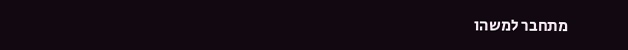מתחבר למשהו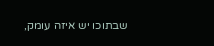שבתוכו יש איזה עומק,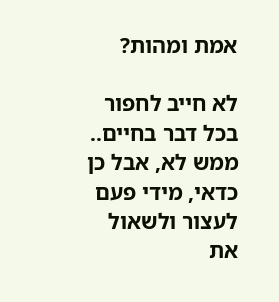אמת ומהות?

לא חייב לחפור בכל דבר בחיים.. ממש לא, אבל כן כדאי, מידי פעם לעצור ולשאול את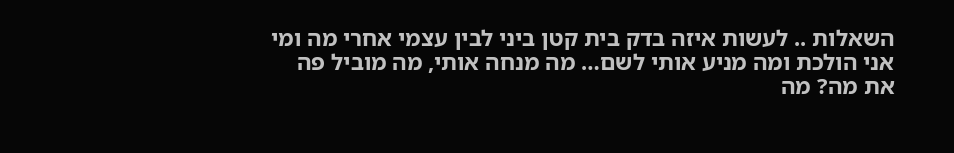השאלות .. לעשות איזה בדק בית קטן ביני לבין עצמי אחרי מה ומי אני הולכת ומה מניע אותי לשם… מה מנחה אותי, מה מוביל פה את מה? מה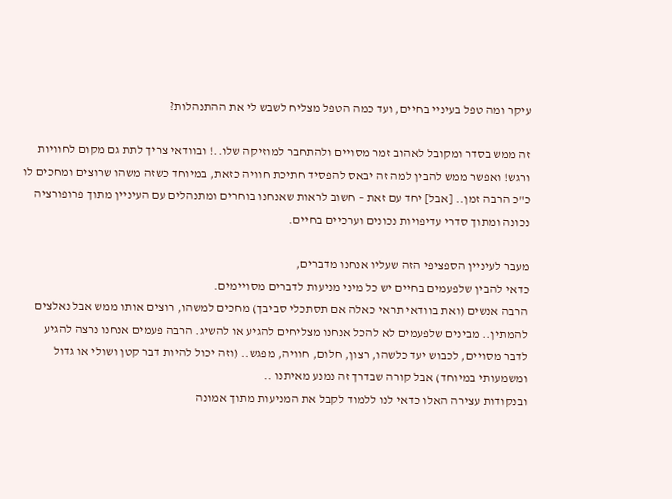עיקר ומה טפל בעיניי בחיים, ועד כמה הטפל מצליח לשבש לי את ההתנהלות?

זה ממש בסדר ומקובל לאהוב זמר מסויים ולהתחבר למוזיקה שלו..! ובוודאי צריך לתת גם מקום לחוויות ורגש! ואפשר ממש להבין למה זה יבאס להפסיד חתיכת חוויה כזאת, במיוחד כשזה משהו שרוצים ומחכים לו כ"כ הרבה זמן.. [אבל] יחד עם זאת – חשוב לראות שאנחנו בוחרים ומתנהלים עם העיניין מתוך פרופורציה נכונה ומתוך סדרי עדיפויות נכונים וערכיים בחיים.

מעבר לעיניין הספציפי הזה שעליו אנחנו מדברים,
כדאי להבין שלפעמים בחיים יש כל מיני מניעות לדברים מסויימים.
הרבה אנשים (ואת בוודאי תראי כאלה אם תסתכלי סביבך) מחכים למשהו, רוצים אותו ממש אבל נאלצים להמתין.. מבינים שלפעמים לא להכל אנחנו מצליחים להגיע או להשיג. הרבה פעמים אנחנו נרצה להגיע לדבר מסויים, לכבוש יעד כלשהו, רצון, חלום, חוויה, מפגש.. (וזה יכול להיות דבר קטן ושולי או גדול ומשמעותי במיוחד) אבל קורה שבדרך זה נמנע מאיתנו ..
ובנקודות עצירה האלו כדאי לנו ללמוד לקבל את המניעות מתוך אמונה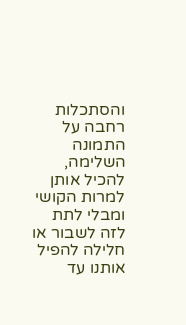והסתכלות רחבה על התמונה השלימה, להכיל אותן למרות הקושי ומבלי לתת לזה לשבור או חלילה להפיל אותנו עד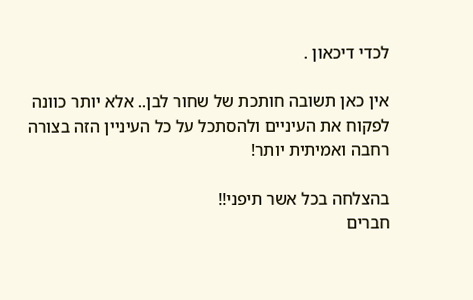לכדי דיכאון .

אין כאן תשובה חותכת של שחור לבן.. אלא יותר כוונה לפקוח את העיניים ולהסתכל על כל העיניין הזה בצורה רחבה ואמיתית יותר!

בהצלחה בכל אשר תיפני!!
חברים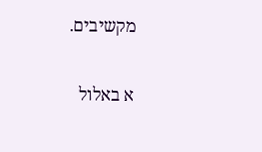מקשיבים.

א באלול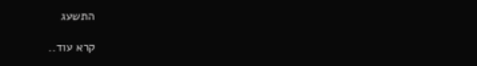התשעג

קרא עוד..